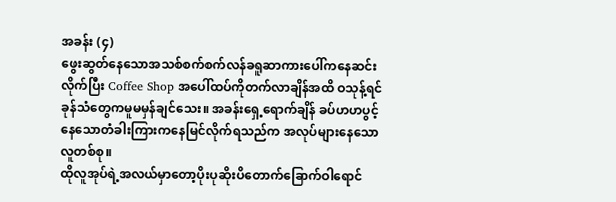အခန်း (၄)
ဖွေးဆွတ်နေသောအသစ်စက်စက်လန်ခရူဆာကားပေါ်ကနေဆင်းလိုက်ပြီး Coffee Shop အပေါ်ထပ်ကိုတက်လာချိန်အထိ ဝသုန့်ရင်ခုန်သံတွေကမူမမှန်ချင်သေး။ အခန်းရှေ့ရောက်ချိန် ခပ်ဟဟပွင့်နေသောတံခါးကြားကနေမြင်လိုက်ရသည်က အလုပ်များနေသောလူတစ်စု။
ထိုလူအုပ်ရဲ့အလယ်မှာတော့ပိုးပုဆိုးပိတောက်ခြောက်ဝါရောင်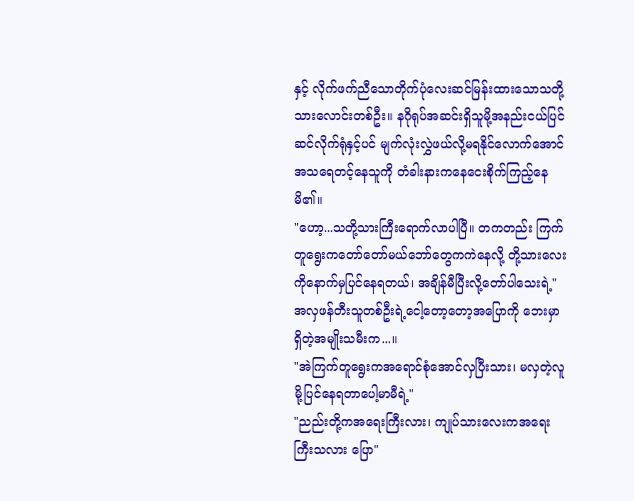နှင့် လိုက်ဖက်ညီသောတိုက်ပုံလေးဆင်မြန်းထားသောသတို့သားလောင်းတစ်ဦး။ နဂိုရုပ်အဆင်းရှိသူမို့အနည်းငယ်ပြင်ဆင်လိုက်ရုံနှင့်ပင် မျက်လုံးလွှဲဖယ်လို့မရနိုင်လောက်အောင်အသရေတင့်နေသူကို တံခါးနားကနေငေးစိုက်ကြည့်နေမိ၏။
"ဟော့...သတို့သားကြီးရောက်လာပါပြီ။ တကတည်း ကြက်တူရွေးကတော်တော်မယ်ဘော်တွေကကဲနေလို့ တို့သားလေးကိုနောက်မှပြင်နေရတယ်၊ အချိန်မီပြီးလို့တော်ပါသေးရဲ့"
အလှဖန်တီးသူတစ်ဦးရဲ့ငေါ့တော့တော့အပြောကို ဘေးမှာရှိတဲ့အမျိုးသမီးက...။
"အဲကြက်တူရွေးကအရောင်စုံအောင်လှပြီးသား၊ မလှတဲ့လူမို့ပြင်နေရတာပေါ့မာမီရဲ့"
"ညည်းတို့ကအရေးကြီးလား၊ ကျုပ်သားလေးကအရေးကြီးသလား ပြော"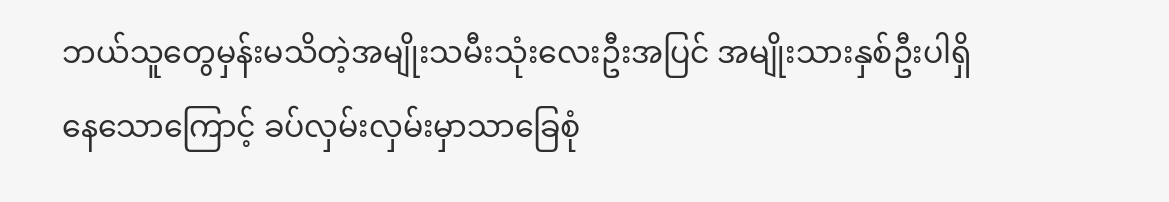ဘယ်သူတွေမှန်းမသိတဲ့အမျိုးသမီးသုံးလေးဦးအပြင် အမျိုးသားနှစ်ဦးပါရှိနေသောကြောင့် ခပ်လှမ်းလှမ်းမှာသာခြေစုံ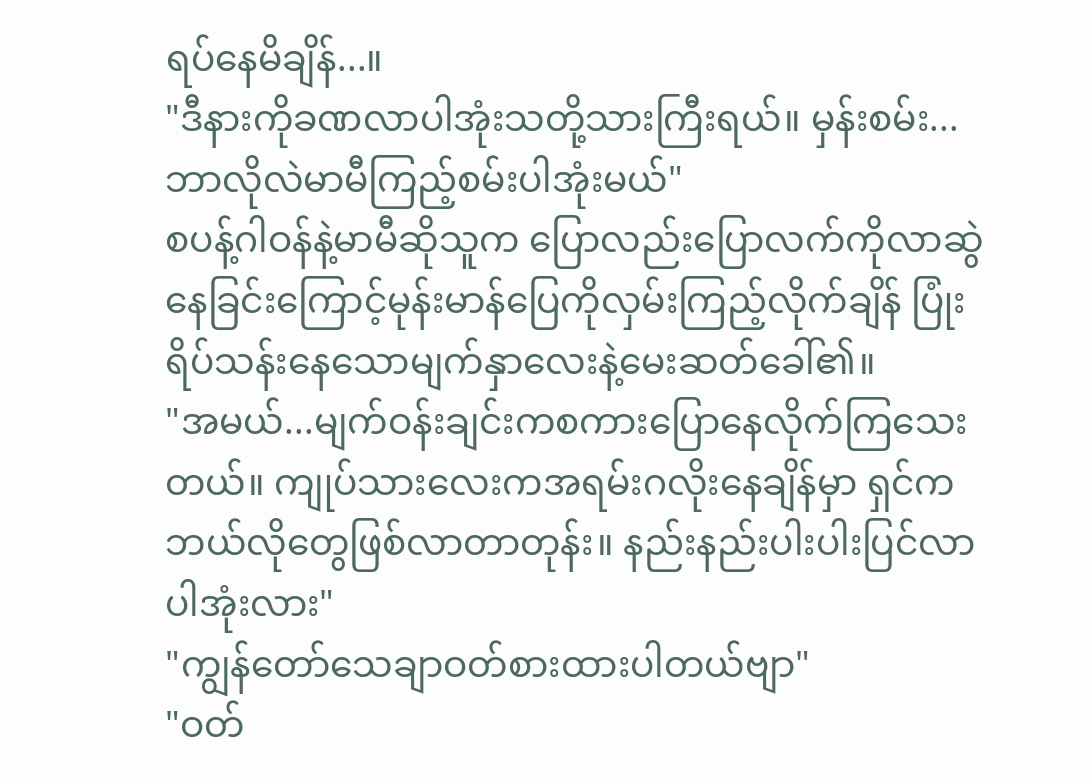ရပ်နေမိချိန်...။
"ဒီနားကိုခဏလာပါအုံးသတို့သားကြီးရယ်။ မှန်းစမ်း...ဘာလိုလဲမာမီကြည့်စမ်းပါအုံးမယ်"
စပန့်ဂါဝန်နဲ့မာမီဆိုသူက ပြောလည်းပြောလက်ကိုလာဆွဲနေခြင်းကြောင့်မုန်းမာန်ပြေကိုလှမ်းကြည့်လိုက်ချိန် ပြုံးရိပ်သန်းနေသောမျက်နှာလေးနဲ့မေးဆတ်ခေါ်၏။
"အမယ်...မျက်ဝန်းချင်းကစကားပြောနေလိုက်ကြသေးတယ်။ ကျုပ်သားလေးကအရမ်းဂလိုးနေချိန်မှာ ရှင်ကဘယ်လိုတွေဖြစ်လာတာတုန်း။ နည်းနည်းပါးပါးပြင်လာပါအုံးလား"
"ကျွန်တော်သေချာဝတ်စားထားပါတယ်ဗျာ"
"ဝတ်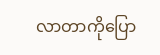လာတာကိုပြော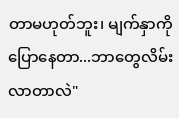တာမဟုတ်ဘူး၊ မျက်နှာကိုပြောနေတာ...ဘာတွေလိမ်းလာတာလဲ"